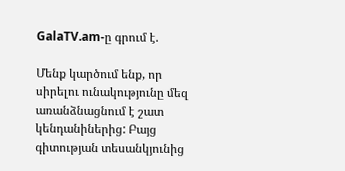GalaTV.am-ը գրում է.

Մենք կարծում ենք, որ սիրելու ունակությունը մեզ առանձնացնում է շատ կենդանիներից: Բայց գիտության տեսանկյունից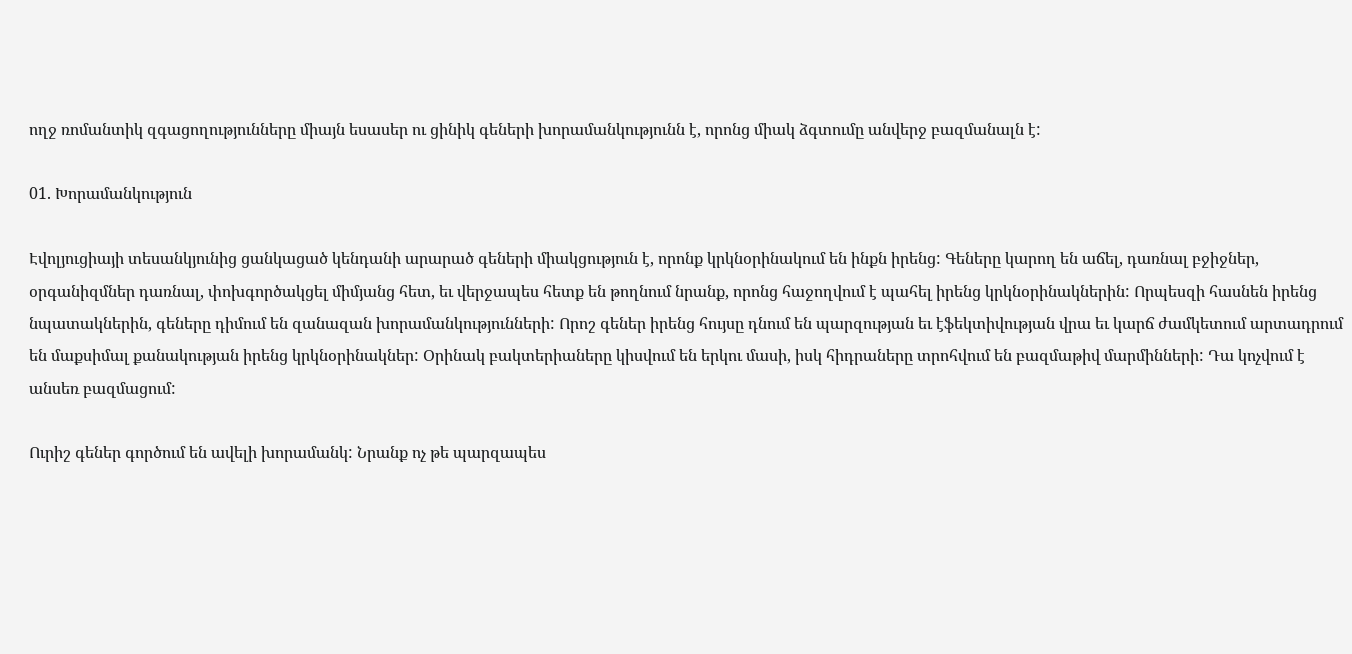ողջ ռոմանտիկ զգացողությունները միայն եսասեր ու ցինիկ գեների խորամանկությունն է, որոնց միակ ձգտումը անվերջ բազմանալն է:

01. Խորամանկություն

Էվոլյուցիայի տեսանկյունից ցանկացած կենդանի արարած գեների միակցություն է, որոնք կրկնօրինակում են ինքն իրենց: Գեները կարող են աճել, դառնալ բջիջներ, օրգանիզմներ դառնալ, փոխգործակցել միմյանց հետ, եւ վերջապես հետք են թողնում նրանք, որոնց հաջողվում է պահել իրենց կրկնօրինակներին: Որպեսզի հասնեն իրենց նպատակներին, գեները դիմում են զանազան խորամանկությունների: Որոշ գեներ իրենց հույսը դնում են պարզության եւ էֆեկտիվության վրա եւ կարճ ժամկետում արտադրում են մաքսիմալ քանակության իրենց կրկնօրինակներ: Օրինակ բակտերիաները կիսվում են երկու մասի, իսկ հիդրաները տրոհվում են բազմաթիվ մարմինների: Դա կոչվում է անսեռ բազմացում:

Ուրիշ գեներ գործում են ավելի խորամանկ: Նրանք ոչ թե պարզապես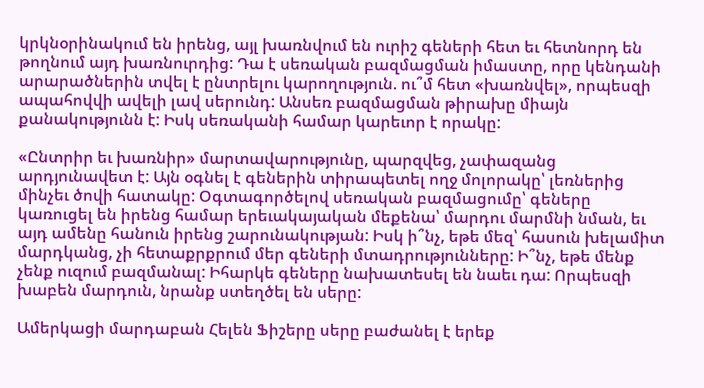կրկնօրինակում են իրենց, այլ խառնվում են ուրիշ գեների հետ եւ հետնորդ են թողնում այդ խառնուրդից: Դա է սեռական բազմացման իմաստը, որը կենդանի արարածներին տվել է ընտրելու կարողություն. ու՞մ հետ «խառնվել», որպեսզի ապահովվի ավելի լավ սերունդ: Անսեռ բազմացման թիրախը միայն քանակությունն է: Իսկ սեռականի համար կարեւոր է որակը:

«Ընտրիր եւ խառնիր» մարտավարությունը, պարզվեց, չափազանց արդյունավետ է: Այն օգնել է գեներին տիրապետել ողջ մոլորակը՝ լեռներից մինչեւ ծովի հատակը: Օգտագործելով սեռական բազմացումը՝ գեները կառուցել են իրենց համար երեւակայական մեքենա՝ մարդու մարմնի նման, եւ այդ ամենը հանուն իրենց շարունակության: Իսկ ի՞նչ, եթե մեզ՝ հասուն խելամիտ մարդկանց, չի հետաքրքրում մեր գեների մտադրությունները: Ի՞նչ, եթե մենք չենք ուզում բազմանալ: Իհարկե գեները նախատեսել են նաեւ դա: Որպեսզի խաբեն մարդուն, նրանք ստեղծել են սերը:

Ամերկացի մարդաբան Հելեն Ֆիշերը սերը բաժանել է երեք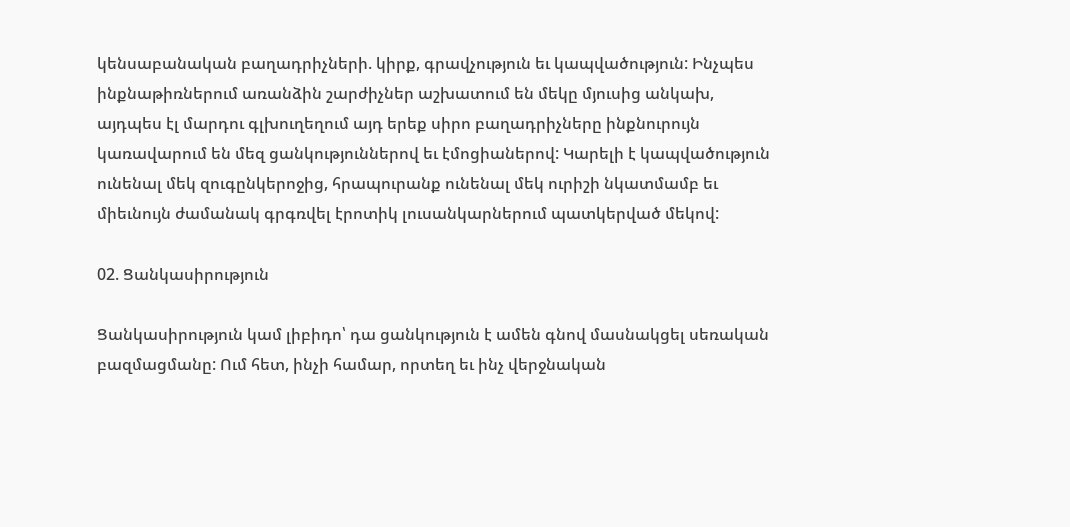կենսաբանական բաղադրիչների. կիրք, գրավչություն եւ կապվածություն: Ինչպես ինքնաթիռներում առանձին շարժիչներ աշխատում են մեկը մյուսից անկախ, այդպես էլ մարդու գլխուղեղում այդ երեք սիրո բաղադրիչները ինքնուրույն կառավարում են մեզ ցանկություններով եւ էմոցիաներով: Կարելի է կապվածություն ունենալ մեկ զուգընկերոջից, հրապուրանք ունենալ մեկ ուրիշի նկատմամբ եւ միեւնույն ժամանակ գրգռվել էրոտիկ լուսանկարներում պատկերված մեկով:

02. Ցանկասիրություն

Ցանկասիրություն կամ լիբիդո՝ դա ցանկություն է ամեն գնով մասնակցել սեռական բազմացմանը: Ում հետ, ինչի համար, որտեղ եւ ինչ վերջնական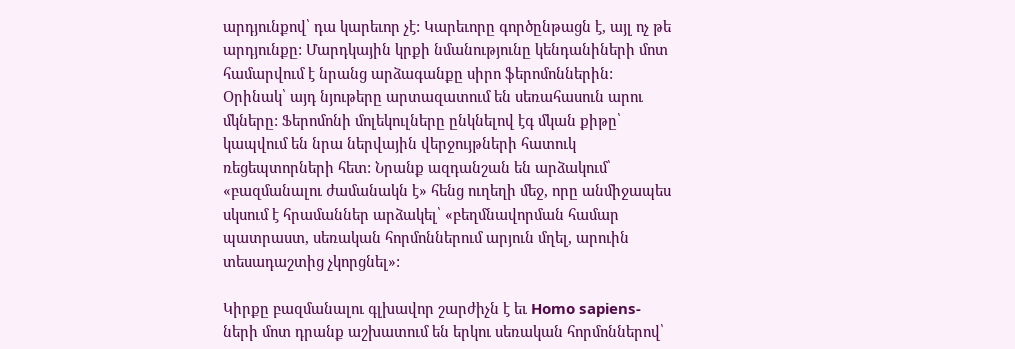արդյունքով՝ դա կարեւոր չէ: Կարեւորը գործընթացն է, այլ ոչ թե արդյունքը: Մարդկային կրքի նմանությունը կենդանիների մոտ համարվում է նրանց արձագանքը սիրո ֆերոմոններին: Օրինակ՝ այդ նյութերը արտազատում են սեռահասուն արու մկները: Ֆերոմոնի մոլեկուլները ընկնելով էգ մկան քիթը՝ կապվում են նրա ներվային վերջույթների հատուկ ռեցեպտորների հետ: Նրանք ազդանշան են արձակում՝ «բազմանալու ժամանակն է» հենց ուղեղի մեջ, որը անմիջապես սկսում է հրամաններ արձակել՝ «բեղմնավորման համար պատրաստ, սեռական հորմոններում արյուն մղել, արուին տեսադաշտից չկորցնել»:

Կիրքը բազմանալու գլխավոր շարժիչն է եւ Homo sapiens-ների մոտ դրանք աշխատում են երկու սեռական հորմոններով՝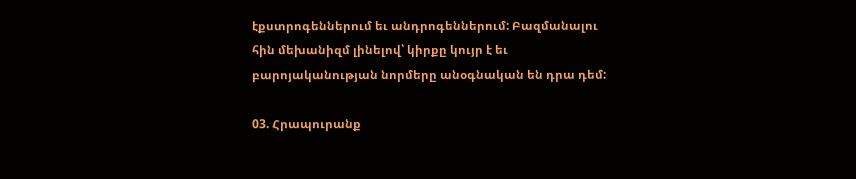էքստրոգեններում եւ անդրոգեններում: Բազմանալու հին մեխանիզմ լինելով՝ կիրքը կույր է եւ բարոյականության նորմերը անօգնական են դրա դեմ:

03. Հրապուրանք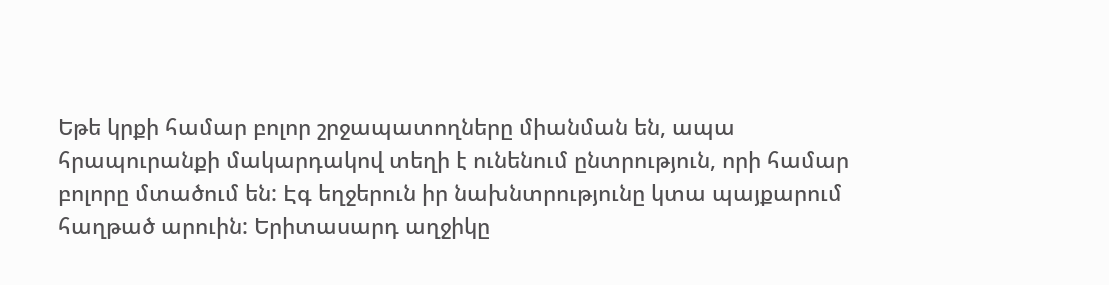Եթե կրքի համար բոլոր շրջապատողները միանման են, ապա հրապուրանքի մակարդակով տեղի է ունենում ընտրություն, որի համար բոլորը մտածում են: Էգ եղջերուն իր նախնտրությունը կտա պայքարում հաղթած արուին: Երիտասարդ աղջիկը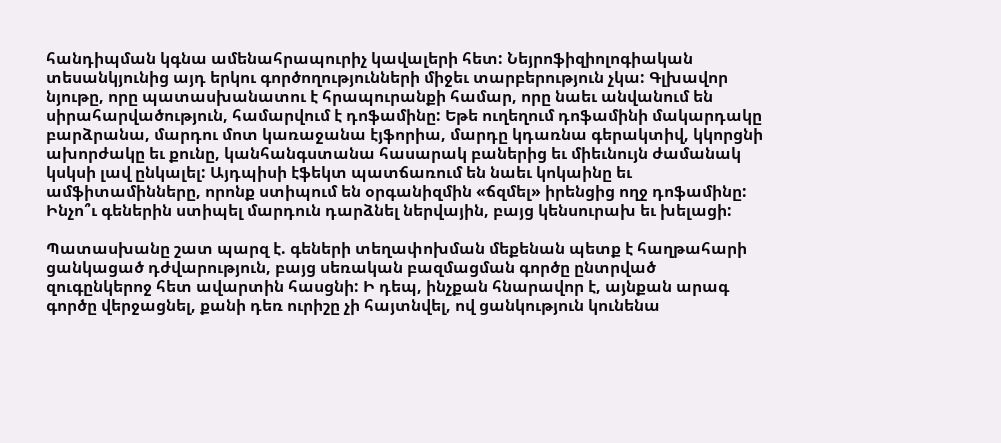հանդիպման կգնա ամենահրապուրիչ կավալերի հետ: Նեյրոֆիզիոլոգիական տեսանկյունից այդ երկու գործողությունների միջեւ տարբերություն չկա: Գլխավոր նյութը, որը պատասխանատու է հրապուրանքի համար, որը նաեւ անվանում են սիրահարվածություն, համարվում է դոֆամինը: Եթե ուղեղում դոֆամինի մակարդակը բարձրանա, մարդու մոտ կառաջանա էյֆորիա, մարդը կդառնա գերակտիվ, կկորցնի ախորժակը եւ քունը, կանհանգստանա հասարակ բաներից եւ միեւնույն ժամանակ կսկսի լավ ընկալել: Այդպիսի էֆեկտ պատճառում են նաեւ կոկաինը եւ ամֆիտամինները, որոնք ստիպում են օրգանիզմին «ճզմել» իրենցից ողջ դոֆամինը: Ինչո՞ւ գեներին ստիպել մարդուն դարձնել ներվային, բայց կենսուրախ եւ խելացի:

Պատասխանը շատ պարզ է. գեների տեղափոխման մեքենան պետք է հաղթահարի ցանկացած դժվարություն, բայց սեռական բազմացման գործը ընտրված զուգընկերոջ հետ ավարտին հասցնի: Ի դեպ, ինչքան հնարավոր է, այնքան արագ գործը վերջացնել, քանի դեռ ուրիշը չի հայտնվել, ով ցանկություն կունենա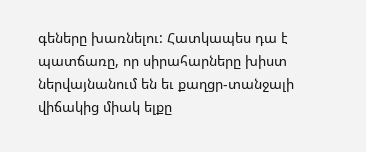գեները խառնելու: Հատկապես դա է պատճառը, որ սիրահարները խիստ ներվայնանում են եւ քաղցր-տանջալի վիճակից միակ ելքը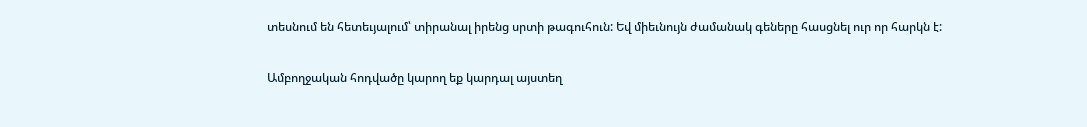տեսնում են հետեւյալում՝ տիրանալ իրենց սրտի թագուհուն: Եվ միեւնույն ժամանակ գեները հասցնել ուր որ հարկն է:

Ամբողջական հոդվածը կարող եք կարդալ այստեղ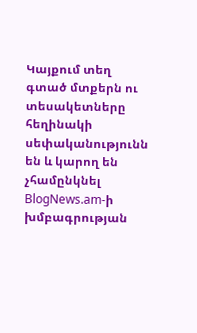Կայքում տեղ գտած մտքերն ու տեսակետները հեղինակի սեփականությունն են և կարող են չհամընկնել BlogNews.am-ի խմբագրության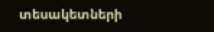տեսակետների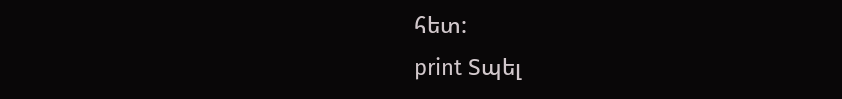հետ:
print Տպել